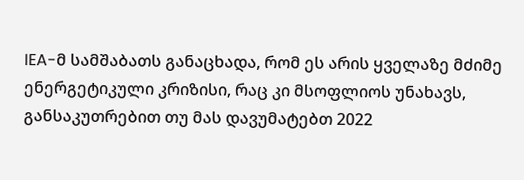IEA-მ სამშაბათს განაცხადა, რომ ეს არის ყველაზე მძიმე ენერგეტიკული კრიზისი, რაც კი მსოფლიოს უნახავს, განსაკუთრებით თუ მას დავუმატებთ 2022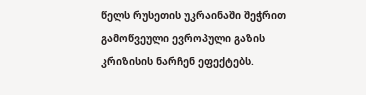წელს რუსეთის უკრაინაში შეჭრით გამოწვეული ევროპული გაზის კრიზისის ნარჩენ ეფექტებს.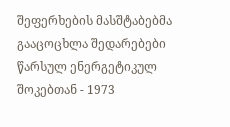შეფერხების მასშტაბებმა გააცოცხლა შედარებები წარსულ ენერგეტიკულ შოკებთან - 1973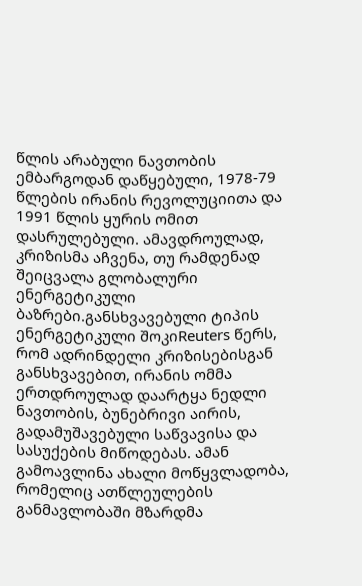წლის არაბული ნავთობის ემბარგოდან დაწყებული, 1978-79 წლების ირანის რევოლუციითა და 1991 წლის ყურის ომით დასრულებული. ამავდროულად, კრიზისმა აჩვენა, თუ რამდენად შეიცვალა გლობალური ენერგეტიკული ბაზრები.განსხვავებული ტიპის ენერგეტიკული შოკიReuters წერს, რომ ადრინდელი კრიზისებისგან განსხვავებით, ირანის ომმა ერთდროულად დაარტყა ნედლი ნავთობის, ბუნებრივი აირის, გადამუშავებული საწვავისა და სასუქების მიწოდებას. ამან გამოავლინა ახალი მოწყვლადობა, რომელიც ათწლეულების განმავლობაში მზარდმა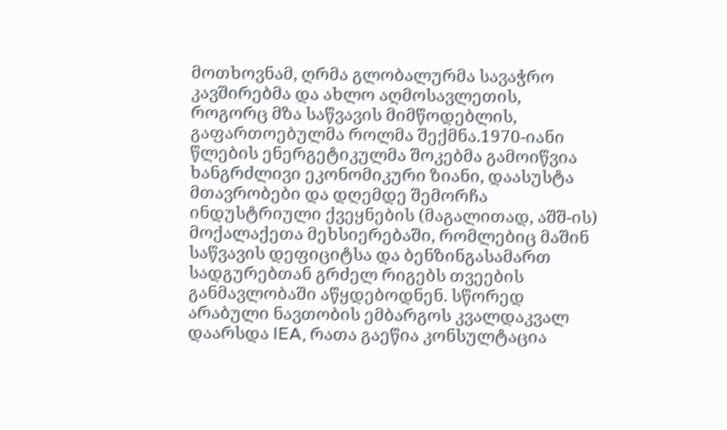მოთხოვნამ, ღრმა გლობალურმა სავაჭრო კავშირებმა და ახლო აღმოსავლეთის, როგორც მზა საწვავის მიმწოდებლის, გაფართოებულმა როლმა შექმნა.1970-იანი წლების ენერგეტიკულმა შოკებმა გამოიწვია ხანგრძლივი ეკონომიკური ზიანი, დაასუსტა მთავრობები და დღემდე შემორჩა ინდუსტრიული ქვეყნების (მაგალითად, აშშ-ის) მოქალაქეთა მეხსიერებაში, რომლებიც მაშინ საწვავის დეფიციტსა და ბენზინგასამართ სადგურებთან გრძელ რიგებს თვეების განმავლობაში აწყდებოდნენ. სწორედ არაბული ნავთობის ემბარგოს კვალდაკვალ დაარსდა IEA, რათა გაეწია კონსულტაცია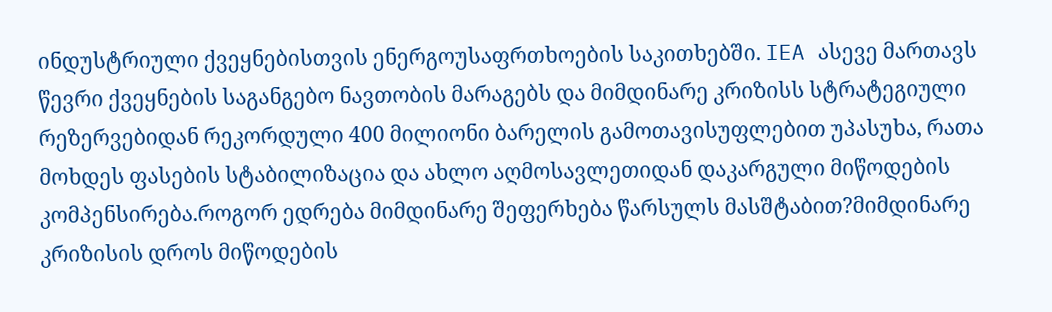ინდუსტრიული ქვეყნებისთვის ენერგოუსაფრთხოების საკითხებში. IEA ასევე მართავს წევრი ქვეყნების საგანგებო ნავთობის მარაგებს და მიმდინარე კრიზისს სტრატეგიული რეზერვებიდან რეკორდული 400 მილიონი ბარელის გამოთავისუფლებით უპასუხა, რათა მოხდეს ფასების სტაბილიზაცია და ახლო აღმოსავლეთიდან დაკარგული მიწოდების კომპენსირება.როგორ ედრება მიმდინარე შეფერხება წარსულს მასშტაბით?მიმდინარე კრიზისის დროს მიწოდების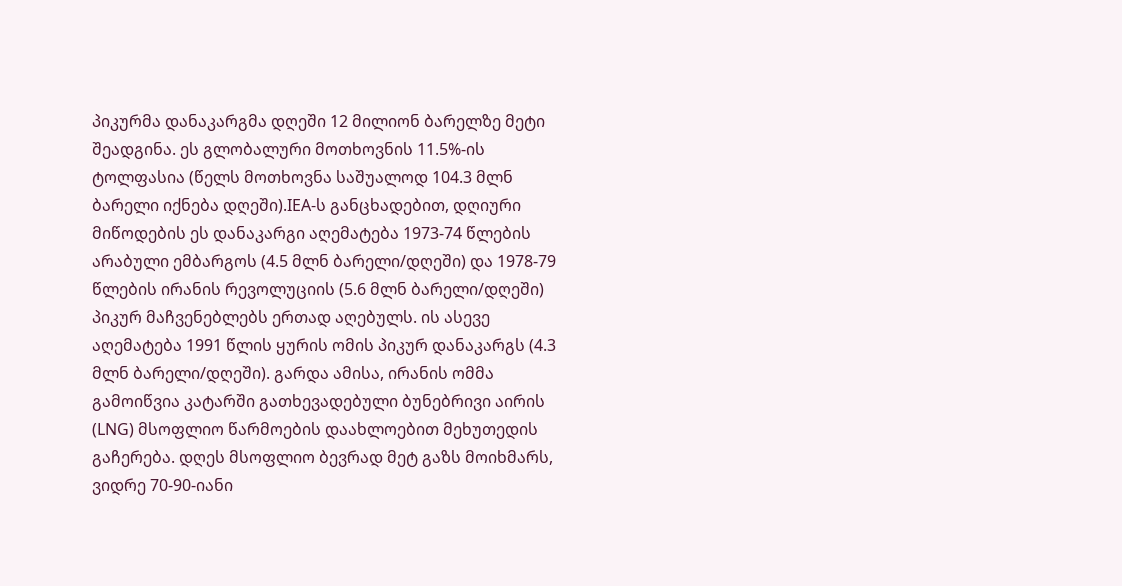პიკურმა დანაკარგმა დღეში 12 მილიონ ბარელზე მეტი შეადგინა. ეს გლობალური მოთხოვნის 11.5%-ის ტოლფასია (წელს მოთხოვნა საშუალოდ 104.3 მლნ ბარელი იქნება დღეში).IEA-ს განცხადებით, დღიური მიწოდების ეს დანაკარგი აღემატება 1973-74 წლების არაბული ემბარგოს (4.5 მლნ ბარელი/დღეში) და 1978-79 წლების ირანის რევოლუციის (5.6 მლნ ბარელი/დღეში) პიკურ მაჩვენებლებს ერთად აღებულს. ის ასევე აღემატება 1991 წლის ყურის ომის პიკურ დანაკარგს (4.3 მლნ ბარელი/დღეში). გარდა ამისა, ირანის ომმა გამოიწვია კატარში გათხევადებული ბუნებრივი აირის (LNG) მსოფლიო წარმოების დაახლოებით მეხუთედის გაჩერება. დღეს მსოფლიო ბევრად მეტ გაზს მოიხმარს, ვიდრე 70-90-იანი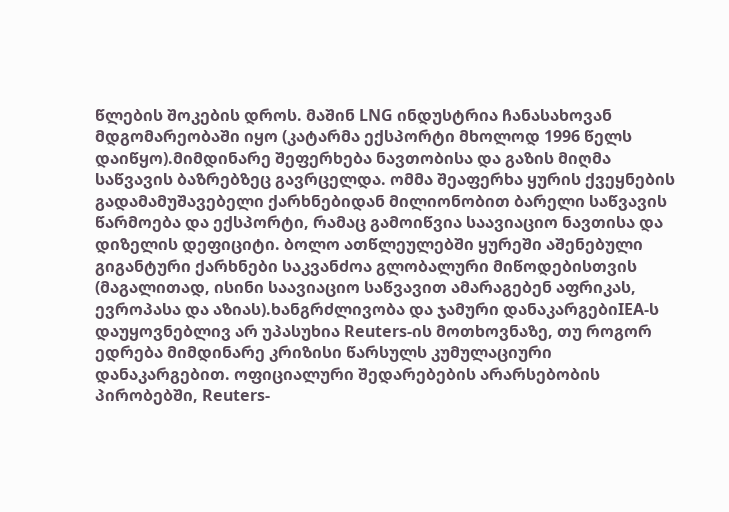წლების შოკების დროს. მაშინ LNG ინდუსტრია ჩანასახოვან მდგომარეობაში იყო (კატარმა ექსპორტი მხოლოდ 1996 წელს დაიწყო).მიმდინარე შეფერხება ნავთობისა და გაზის მიღმა საწვავის ბაზრებზეც გავრცელდა. ომმა შეაფერხა ყურის ქვეყნების გადამამუშავებელი ქარხნებიდან მილიონობით ბარელი საწვავის წარმოება და ექსპორტი, რამაც გამოიწვია საავიაციო ნავთისა და დიზელის დეფიციტი. ბოლო ათწლეულებში ყურეში აშენებული გიგანტური ქარხნები საკვანძოა გლობალური მიწოდებისთვის (მაგალითად, ისინი საავიაციო საწვავით ამარაგებენ აფრიკას, ევროპასა და აზიას).ხანგრძლივობა და ჯამური დანაკარგებიIEA-ს დაუყოვნებლივ არ უპასუხია Reuters-ის მოთხოვნაზე, თუ როგორ ედრება მიმდინარე კრიზისი წარსულს კუმულაციური დანაკარგებით. ოფიციალური შედარებების არარსებობის პირობებში, Reuters-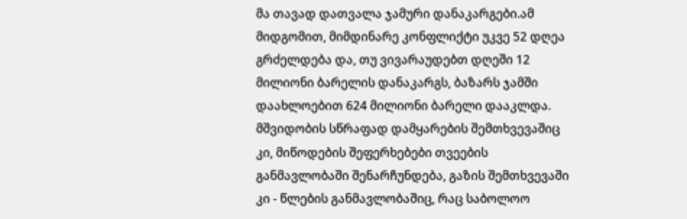მა თავად დათვალა ჯამური დანაკარგები.ამ მიდგომით, მიმდინარე კონფლიქტი უკვე 52 დღეა გრძელდება და, თუ ვივარაუდებთ დღეში 12 მილიონი ბარელის დანაკარგს, ბაზარს ჯამში დაახლოებით 624 მილიონი ბარელი დააკლდა. მშვიდობის სწრაფად დამყარების შემთხვევაშიც კი, მიწოდების შეფერხებები თვეების განმავლობაში შენარჩუნდება, გაზის შემთხვევაში კი - წლების განმავლობაშიც, რაც საბოლოო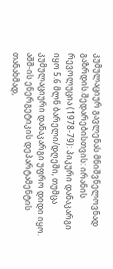კუმულაციურ გავლენას მნიშვნელოვნად გაზრდის.შედარებისთვის: ირანის რევოლუცია (1978-79): პიკური დანაკარგი იყო 5.6 მლნ ბარელი/დღეში, თუმცა კუმულაციური დანაკარგი უფრო დიდი იყო. აშშ-ის ენერგეტიკის დეპარტამენტის თანახმად,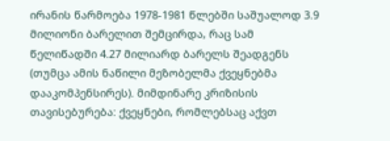ირანის წარმოება 1978-1981 წლებში საშუალოდ 3.9 მილიონი ბარელით შემცირდა, რაც სამ წელიწადში 4.27 მილიარდ ბარელს შეადგენს (თუმცა ამის ნაწილი მეზობელმა ქვეყნებმა დააკომპენსირეს). მიმდინარე კრიზისის თავისებურება: ქვეყნები, რომლებსაც აქვთ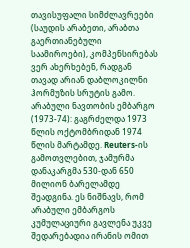თავისუფალი სიმძლავრეები (საუდის არაბეთი, არაბთა გაერთიანებული საამიროები), კომპენსირებას ვერ ახერხებენ, რადგან თავად არიან დაბლოკილნი ჰორმუზის სრუტის გამო. არაბული ნავთობის ემბარგო (1973-74): გაგრძელდა 1973 წლის ოქტომბრიდან 1974 წლის მარტამდე. Reuters-ის გამოთვლებით, ჯამურმა დანაკარგმა 530-დან 650 მილიონ ბარელამდე შეადგინა. ეს ნიშნავს, რომ არაბული ემბარგოს კუმულაციური გავლენა უკვე შედარებადია ირანის ომით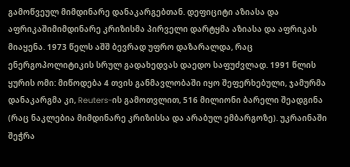გამოწვეულ მიმდინარე დანაკარგებთან. დეფიციტი აზიასა და აფრიკაშიმიმდინარე კრიზისმა პირველი დარტყმა აზიასა და აფრიკას მიაყენა. 1973 წელს აშშ ბევრად უფრო დაზარალდა, რაც ენერგოპოლიტიკის სრულ გადახედვას დაედო საფუძვლად. 1991 წლის ყურის ომი: მიწოდება 4 თვის განმავლობაში იყო შეფერხებული, ჯამურმა დანაკარგმა კი, Reuters-ის გამოთვლით, 516 მილიონი ბარელი შეადგინა (რაც ნაკლებია მიმდინარე კრიზისსა და არაბულ ემბარგოზე). უკრაინაში შეჭრა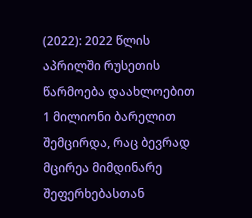(2022): 2022 წლის აპრილში რუსეთის წარმოება დაახლოებით 1 მილიონი ბარელით შემცირდა, რაც ბევრად მცირეა მიმდინარე შეფერხებასთან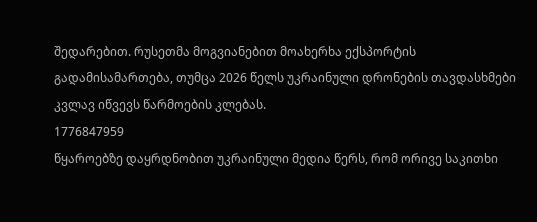შედარებით. რუსეთმა მოგვიანებით მოახერხა ექსპორტის გადამისამართება, თუმცა 2026 წელს უკრაინული დრონების თავდასხმები კვლავ იწვევს წარმოების კლებას.
1776847959
წყაროებზე დაყრდნობით უკრაინული მედია წერს, რომ ორივე საკითხი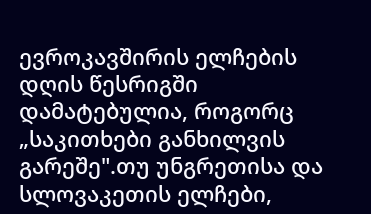ევროკავშირის ელჩების დღის წესრიგში დამატებულია, როგორც „საკითხები განხილვის გარეშე".თუ უნგრეთისა და სლოვაკეთის ელჩები,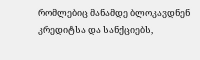რომლებიც მანამდე ბლოკავდნენ კრედიტსა და სანქციებს,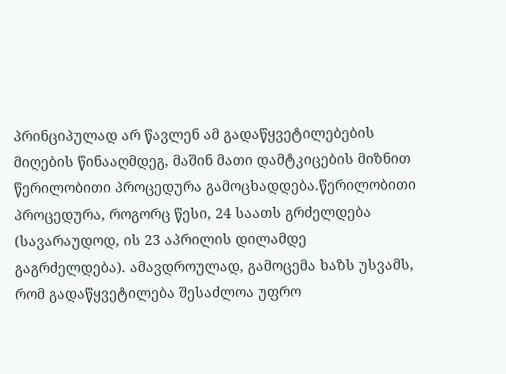პრინციპულად არ წავლენ ამ გადაწყვეტილებების მიღების წინააღმდეგ, მაშინ მათი დამტკიცების მიზნით წერილობითი პროცედურა გამოცხადდება.წერილობითი პროცედურა, როგორც წესი, 24 საათს გრძელდება (სავარაუდოდ, ის 23 აპრილის დილამდე გაგრძელდება). ამავდროულად, გამოცემა ხაზს უსვამს, რომ გადაწყვეტილება შესაძლოა უფრო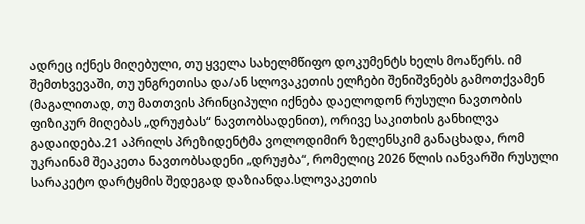ადრეც იქნეს მიღებული, თუ ყველა სახელმწიფო დოკუმენტს ხელს მოაწერს. იმ შემთხვევაში, თუ უნგრეთისა და/ან სლოვაკეთის ელჩები შენიშვნებს გამოთქვამენ (მაგალითად, თუ მათთვის პრინციპული იქნება დაელოდონ რუსული ნავთობის ფიზიკურ მიღებას „დრუჟბას“ ნავთობსადენით), ორივე საკითხის განხილვა გადაიდება.21 აპრილს პრეზიდენტმა ვოლოდიმირ ზელენსკიმ განაცხადა, რომ უკრაინამ შეაკეთა ნავთობსადენი „დრუჟბა“, რომელიც 2026 წლის იანვარში რუსული სარაკეტო დარტყმის შედეგად დაზიანდა.სლოვაკეთის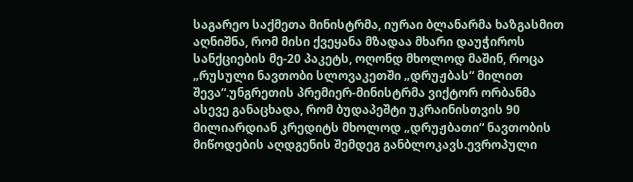საგარეო საქმეთა მინისტრმა, იურაი ბლანარმა ხაზგასმით აღნიშნა, რომ მისი ქვეყანა მზადაა მხარი დაუჭიროს სანქციების მე-20 პაკეტს, ოღონდ მხოლოდ მაშინ, როცა „რუსული ნავთობი სლოვაკეთში „დრუჟბას“ მილით შევა“.უნგრეთის პრემიერ-მინისტრმა ვიქტორ ორბანმა ასევე განაცხადა, რომ ბუდაპეშტი უკრაინისთვის 90 მილიარდიან კრედიტს მხოლოდ „დრუჟბათი“ ნავთობის მიწოდების აღდგენის შემდეგ განბლოკავს.ევროპული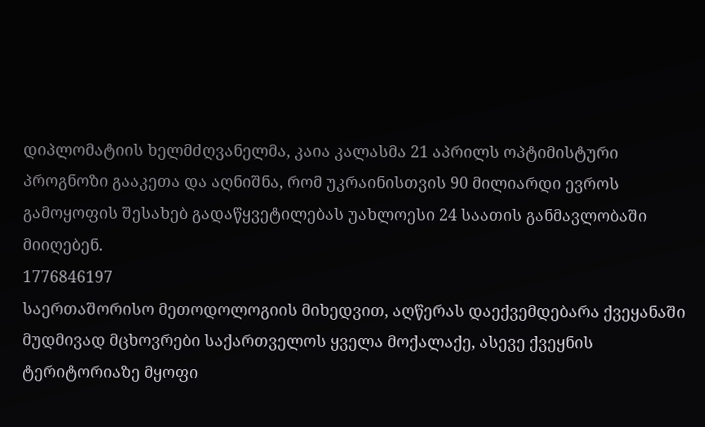დიპლომატიის ხელმძღვანელმა, კაია კალასმა 21 აპრილს ოპტიმისტური პროგნოზი გააკეთა და აღნიშნა, რომ უკრაინისთვის 90 მილიარდი ევროს გამოყოფის შესახებ გადაწყვეტილებას უახლოესი 24 საათის განმავლობაში მიიღებენ.
1776846197
საერთაშორისო მეთოდოლოგიის მიხედვით, აღწერას დაექვემდებარა ქვეყანაში მუდმივად მცხოვრები საქართველოს ყველა მოქალაქე, ასევე ქვეყნის ტერიტორიაზე მყოფი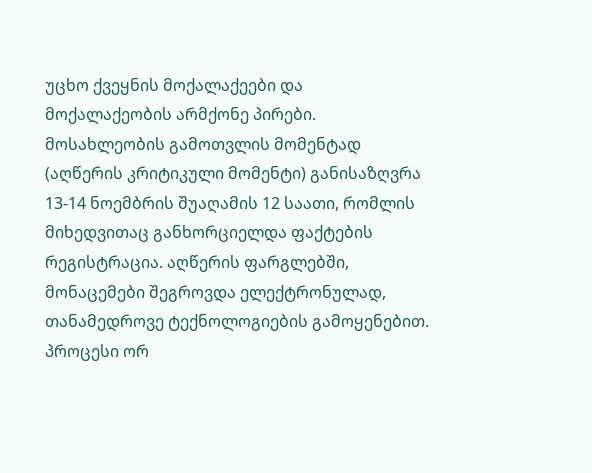უცხო ქვეყნის მოქალაქეები და მოქალაქეობის არმქონე პირები. მოსახლეობის გამოთვლის მომენტად (აღწერის კრიტიკული მომენტი) განისაზღვრა 13-14 ნოემბრის შუაღამის 12 საათი, რომლის მიხედვითაც განხორციელდა ფაქტების რეგისტრაცია. აღწერის ფარგლებში, მონაცემები შეგროვდა ელექტრონულად, თანამედროვე ტექნოლოგიების გამოყენებით. პროცესი ორ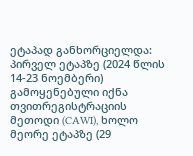ეტაპად განხორციელდა: პირველ ეტაპზე (2024 წლის 14-23 ნოემბერი) გამოყენებული იქნა თვითრეგისტრაციის მეთოდი (CAWI), ხოლო მეორე ეტაპზე (29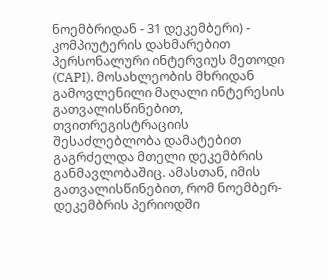ნოემბრიდან - 31 დეკემბერი) - კომპიუტერის დახმარებით პერსონალური ინტერვიუს მეთოდი (CAPI). მოსახლეობის მხრიდან გამოვლენილი მაღალი ინტერესის გათვალისწინებით, თვითრეგისტრაციის შესაძლებლობა დამატებით გაგრძელდა მთელი დეკემბრის განმავლობაშიც. ამასთან, იმის გათვალისწინებით, რომ ნოემბერ-დეკემბრის პერიოდში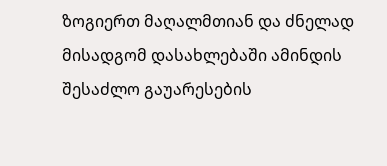ზოგიერთ მაღალმთიან და ძნელად მისადგომ დასახლებაში ამინდის შესაძლო გაუარესების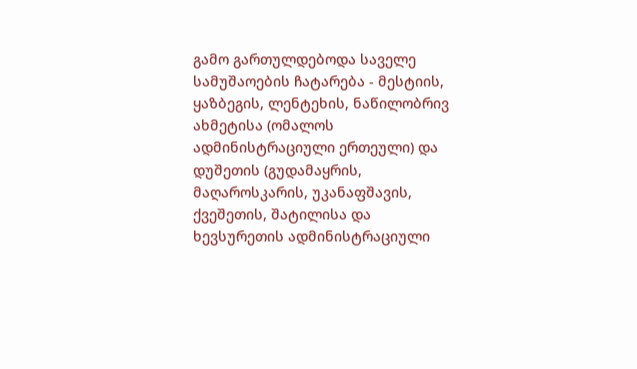გამო გართულდებოდა საველე სამუშაოების ჩატარება - მესტიის, ყაზბეგის, ლენტეხის, ნაწილობრივ ახმეტისა (ომალოს ადმინისტრაციული ერთეული) და დუშეთის (გუდამაყრის, მაღაროსკარის, უკანაფშავის, ქვეშეთის, შატილისა და ხევსურეთის ადმინისტრაციული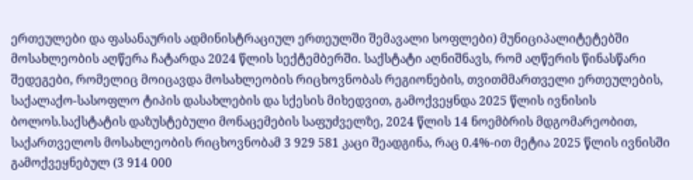ერთეულები და ფასანაურის ადმინისტრაციულ ერთეულში შემავალი სოფლები) მუნიციპალიტეტებში მოსახლეობის აღწერა ჩატარდა 2024 წლის სექტემბერში. საქსტატი აღნიშნავს, რომ აღწერის წინასწარი შედეგები, რომელიც მოიცავდა მოსახლეობის რიცხოვნობას რეგიონების, თვითმმართველი ერთეულების, საქალაქო-სასოფლო ტიპის დასახლების და სქესის მიხედვით, გამოქვეყნდა 2025 წლის ივნისის ბოლოს.საქსტატის დაზუსტებული მონაცემების საფუძველზე, 2024 წლის 14 ნოემბრის მდგომარეობით, საქართველოს მოსახლეობის რიცხოვნობამ 3 929 581 კაცი შეადგინა, რაც 0.4%-ით მეტია 2025 წლის ივნისში გამოქვეყნებულ (3 914 000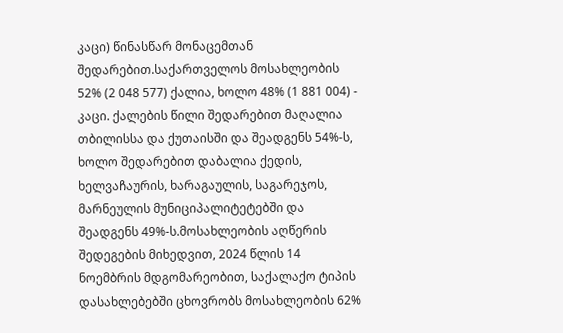კაცი) წინასწარ მონაცემთან შედარებით.საქართველოს მოსახლეობის 52% (2 048 577) ქალია, ხოლო 48% (1 881 004) - კაცი. ქალების წილი შედარებით მაღალია თბილისსა და ქუთაისში და შეადგენს 54%-ს, ხოლო შედარებით დაბალია ქედის, ხელვაჩაურის, ხარაგაულის, საგარეჯოს, მარნეულის მუნიციპალიტეტებში და შეადგენს 49%-ს.მოსახლეობის აღწერის შედეგების მიხედვით, 2024 წლის 14 ნოემბრის მდგომარეობით, საქალაქო ტიპის დასახლებებში ცხოვრობს მოსახლეობის 62%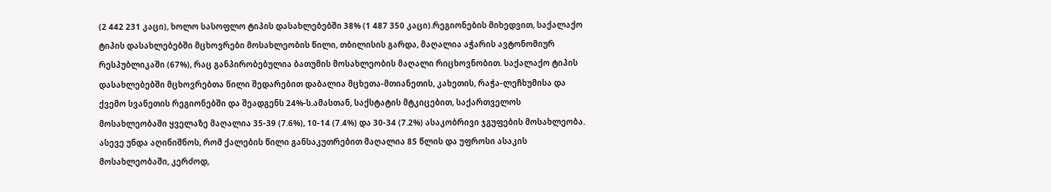(2 442 231 კაცი), ხოლო სასოფლო ტიპის დასახლებებში 38% (1 487 350 კაცი).რეგიონების მიხედვით, საქალაქო ტიპის დასახლებებში მცხოვრები მოსახლეობის წილი, თბილისის გარდა, მაღალია აჭარის ავტონომიურ რესპუბლიკაში (67%), რაც განპირობებულია ბათუმის მოსახლეობის მაღალი რიცხოვნობით. საქალაქო ტიპის დასახლებებში მცხოვრებთა წილი შედარებით დაბალია მცხეთა-მთიანეთის, კახეთის, რაჭა-ლეჩხუმისა და ქვემო სვანეთის რეგიონებში და შეადგენს 24%-ს.ამასთან, საქსტატის მტკიცებით, საქართველოს მოსახლეობაში ყველაზე მაღალია 35-39 (7.6%), 10-14 (7.4%) და 30-34 (7.2%) ასაკობრივი ჯგუფების მოსახლეობა. ასევე უნდა აღინიშნოს, რომ ქალების წილი განსაკუთრებით მაღალია 85 წლის და უფროსი ასაკის მოსახლეობაში, კერძოდ,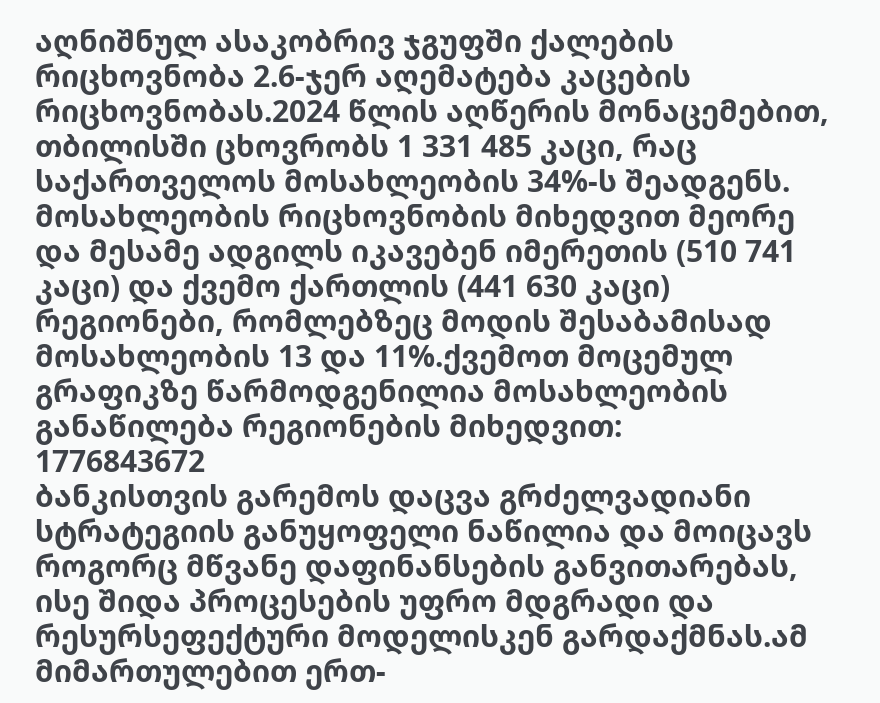აღნიშნულ ასაკობრივ ჯგუფში ქალების რიცხოვნობა 2.6-ჯერ აღემატება კაცების რიცხოვნობას.2024 წლის აღწერის მონაცემებით, თბილისში ცხოვრობს 1 331 485 კაცი, რაც საქართველოს მოსახლეობის 34%-ს შეადგენს. მოსახლეობის რიცხოვნობის მიხედვით მეორე და მესამე ადგილს იკავებენ იმერეთის (510 741 კაცი) და ქვემო ქართლის (441 630 კაცი) რეგიონები, რომლებზეც მოდის შესაბამისად მოსახლეობის 13 და 11%.ქვემოთ მოცემულ გრაფიკზე წარმოდგენილია მოსახლეობის განაწილება რეგიონების მიხედვით:
1776843672
ბანკისთვის გარემოს დაცვა გრძელვადიანი სტრატეგიის განუყოფელი ნაწილია და მოიცავს როგორც მწვანე დაფინანსების განვითარებას, ისე შიდა პროცესების უფრო მდგრადი და რესურსეფექტური მოდელისკენ გარდაქმნას.ამ მიმართულებით ერთ-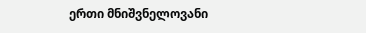ერთი მნიშვნელოვანი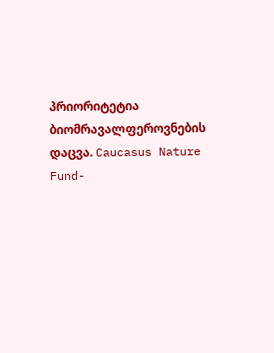პრიორიტეტია ბიომრავალფეროვნების დაცვა. Caucasus Nature Fund-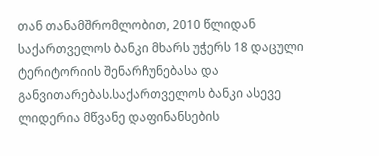თან თანამშრომლობით, 2010 წლიდან საქართველოს ბანკი მხარს უჭერს 18 დაცული ტერიტორიის შენარჩუნებასა და განვითარებას.საქართველოს ბანკი ასევე ლიდერია მწვანე დაფინანსების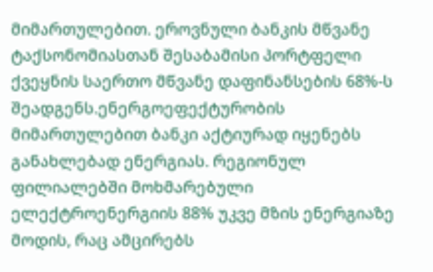მიმართულებით. ეროვნული ბანკის მწვანე ტაქსონომიასთან შესაბამისი პორტფელი ქვეყნის საერთო მწვანე დაფინანსების 68%-ს შეადგენს.ენერგოეფექტურობის მიმართულებით ბანკი აქტიურად იყენებს განახლებად ენერგიას. რეგიონულ ფილიალებში მოხმარებული ელექტროენერგიის 88% უკვე მზის ენერგიაზე მოდის, რაც ამცირებს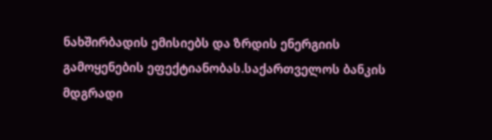ნახშირბადის ემისიებს და ზრდის ენერგიის გამოყენების ეფექტიანობას.საქართველოს ბანკის მდგრადი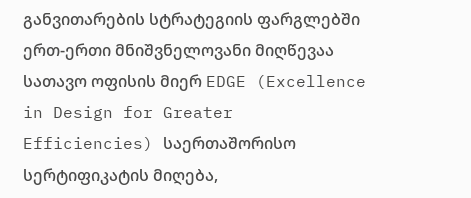განვითარების სტრატეგიის ფარგლებში ერთ-ერთი მნიშვნელოვანი მიღწევაა სათავო ოფისის მიერ EDGE (Excellence in Design for Greater Efficiencies) საერთაშორისო სერტიფიკატის მიღება,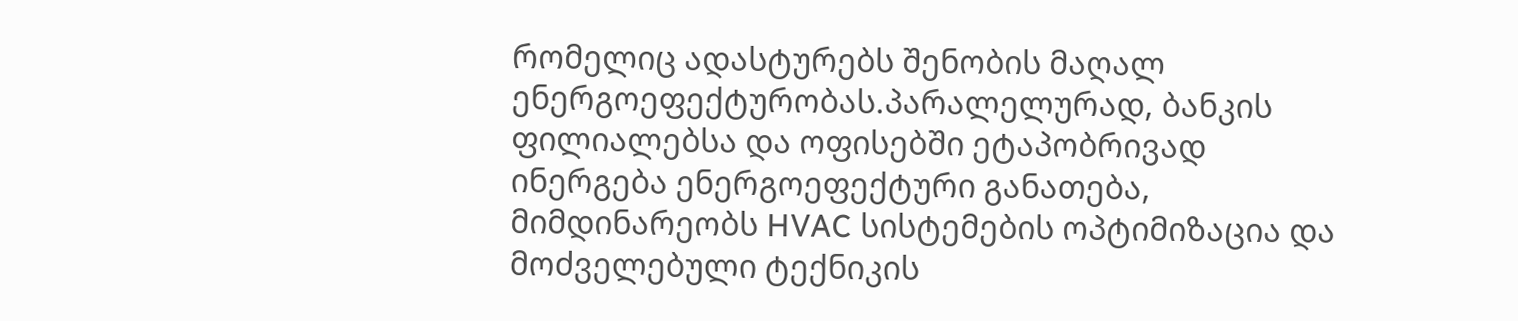რომელიც ადასტურებს შენობის მაღალ ენერგოეფექტურობას.პარალელურად, ბანკის ფილიალებსა და ოფისებში ეტაპობრივად ინერგება ენერგოეფექტური განათება, მიმდინარეობს HVAC სისტემების ოპტიმიზაცია და მოძველებული ტექნიკის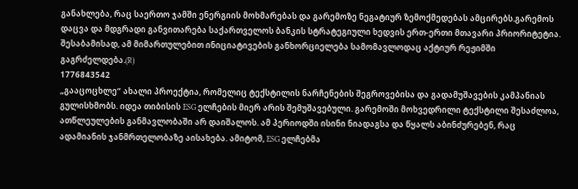განახლება, რაც საერთო ჯამში ენერგიის მოხმარებას და გარემოზე ნეგატიურ ზემოქმედებას ამცირებს.გარემოს დაცვა და მდგრადი განვითარება საქართველოს ბანკის სტრატეგიული ხედვის ერთ-ერთი მთავარი პრიორიტეტია. შესაბამისად, ამ მიმართულებით ინიციატივების განხორციელება სამომავლოდაც აქტიურ რეჟიმში გაგრძელდება.(R)
1776843542
„გააცოცხლე“ ახალი პროექტია, რომელიც ტექსტილის ნარჩენების შეგროვებისა და გადამუშავების კამპანიას გულისხმობს. იდეა თიბისის ESG ელჩების მიერ არის შემუშავებული. გარემოში მოხვედრილი ტექსტილი შესაძლოა, ათწლეულების განმავლობაში არ დაიშალოს. ამ პერიოდში ისინი ნიადაგსა და წყალს აბინძურებენ, რაც ადამიანის ჯანმრთელობაზე აისახება. ამიტომ, ESG ელჩებმა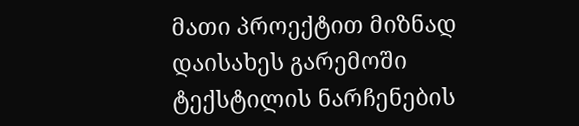მათი პროექტით მიზნად დაისახეს გარემოში ტექსტილის ნარჩენების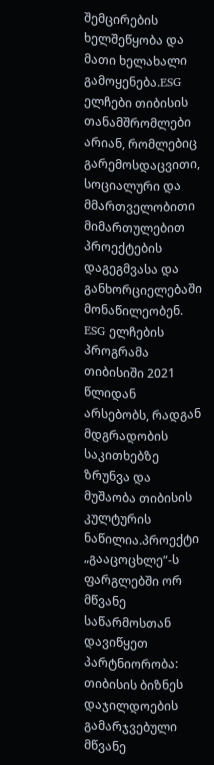შემცირების ხელშეწყობა და მათი ხელახალი გამოყენება.ESG ელჩები თიბისის თანამშრომლები არიან, რომლებიც გარემოსდაცვითი, სოციალური და მმართველობითი მიმართულებით პროექტების დაგეგმვასა და განხორციელებაში მონაწილეობენ. ESG ელჩების პროგრამა თიბისიში 2021 წლიდან არსებობს, რადგან მდგრადობის საკითხებზე ზრუნვა და მუშაობა თიბისის კულტურის ნაწილია.პროექტი „გააცოცხლე“-ს ფარგლებში ორ მწვანე საწარმოსთან დავიწყეთ პარტნიორობა: თიბისის ბიზნეს დაჯილდოების გამარჯვებული მწვანე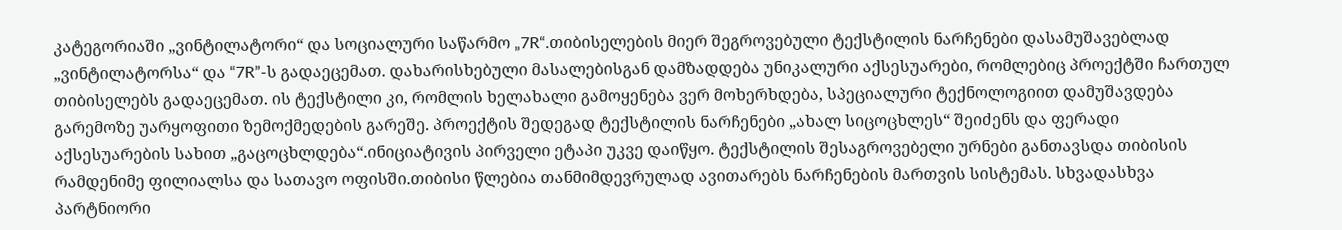კატეგორიაში „ვინტილატორი“ და სოციალური საწარმო „7R“.თიბისელების მიერ შეგროვებული ტექსტილის ნარჩენები დასამუშავებლად „ვინტილატორსა“ და “7R”-ს გადაეცემათ. დახარისხებული მასალებისგან დამზადდება უნიკალური აქსესუარები, რომლებიც პროექტში ჩართულ თიბისელებს გადაეცემათ. ის ტექსტილი კი, რომლის ხელახალი გამოყენება ვერ მოხერხდება, სპეციალური ტექნოლოგიით დამუშავდება გარემოზე უარყოფითი ზემოქმედების გარეშე. პროექტის შედეგად ტექსტილის ნარჩენები „ახალ სიცოცხლეს“ შეიძენს და ფერადი აქსესუარების სახით „გაცოცხლდება“.ინიციატივის პირველი ეტაპი უკვე დაიწყო. ტექსტილის შესაგროვებელი ურნები განთავსდა თიბისის რამდენიმე ფილიალსა და სათავო ოფისში.თიბისი წლებია თანმიმდევრულად ავითარებს ნარჩენების მართვის სისტემას. სხვადასხვა პარტნიორი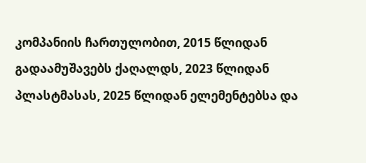კომპანიის ჩართულობით, 2015 წლიდან გადაამუშავებს ქაღალდს, 2023 წლიდან პლასტმასას, 2025 წლიდან ელემენტებსა და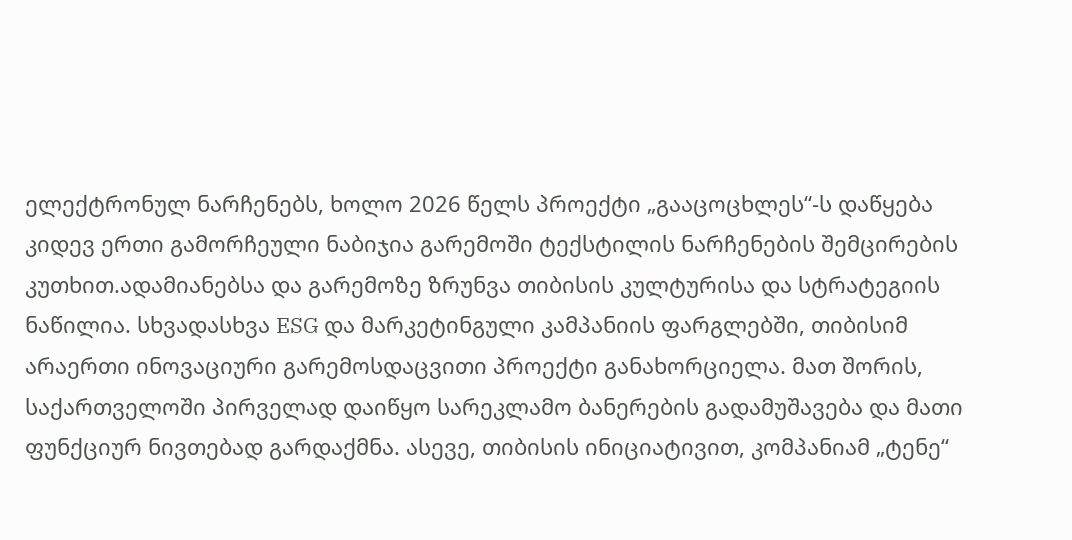ელექტრონულ ნარჩენებს, ხოლო 2026 წელს პროექტი „გააცოცხლეს“-ს დაწყება კიდევ ერთი გამორჩეული ნაბიჯია გარემოში ტექსტილის ნარჩენების შემცირების კუთხით.ადამიანებსა და გარემოზე ზრუნვა თიბისის კულტურისა და სტრატეგიის ნაწილია. სხვადასხვა ESG და მარკეტინგული კამპანიის ფარგლებში, თიბისიმ არაერთი ინოვაციური გარემოსდაცვითი პროექტი განახორციელა. მათ შორის, საქართველოში პირველად დაიწყო სარეკლამო ბანერების გადამუშავება და მათი ფუნქციურ ნივთებად გარდაქმნა. ასევე, თიბისის ინიციატივით, კომპანიამ „ტენე“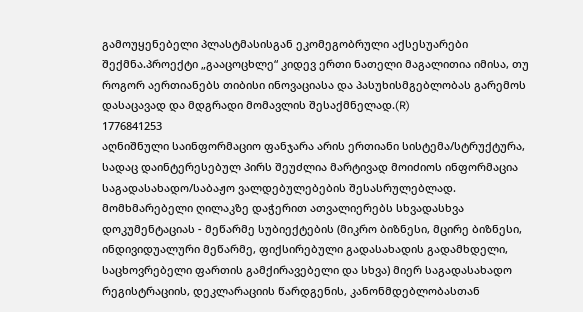გამოუყენებელი პლასტმასისგან ეკომეგობრული აქსესუარები შექმნა.პროექტი „გააცოცხლე“ კიდევ ერთი ნათელი მაგალითია იმისა, თუ როგორ აერთიანებს თიბისი ინოვაციასა და პასუხისმგებლობას გარემოს დასაცავად და მდგრადი მომავლის შესაქმნელად.(R)
1776841253
აღნიშნული საინფორმაციო ფანჯარა არის ერთიანი სისტემა/სტრუქტურა, სადაც დაინტერესებულ პირს შეუძლია მარტივად მოიძიოს ინფორმაცია საგადასახადო/საბაჟო ვალდებულებების შესასრულებლად. მომხმარებელი ღილაკზე დაჭერით ათვალიერებს სხვადასხვა დოკუმენტაციას - მეწარმე სუბიექტების (მიკრო ბიზნესი, მცირე ბიზნესი, ინდივიდუალური მეწარმე, ფიქსირებული გადასახადის გადამხდელი, საცხოვრებელი ფართის გამქირავებელი და სხვა) მიერ საგადასახადო რეგისტრაციის, დეკლარაციის წარდგენის, კანონმდებლობასთან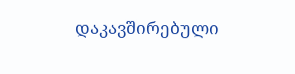დაკავშირებული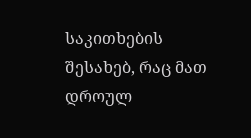საკითხების შესახებ, რაც მათ დროულ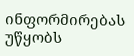ინფორმირებას უწყობს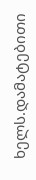ხელს.დამატებითი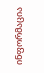ინფორმაცია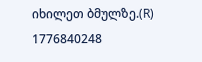იხილეთ ბმულზე.(R)
1776840248